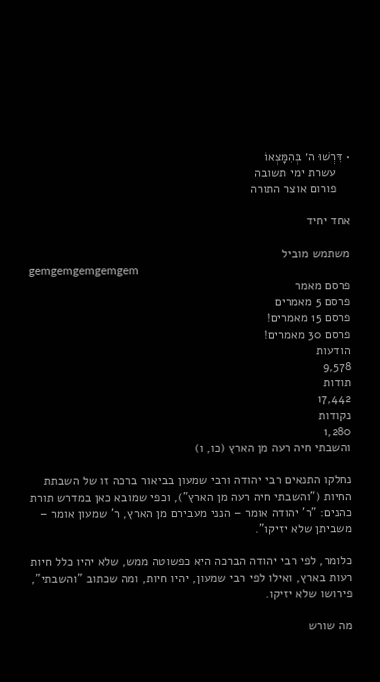• דִּרְשׁוּ ה׳ בְּהִמָּצְאוֹ
    עשרת ימי תשובה
    פורום אוצר התורה

אחד יחיד

משתמש מוביל
gemgemgemgemgem
פרסם מאמר
פרסם 5 מאמרים
פרסם 15 מאמרים!
פרסם 30 מאמרים!
הודעות
9,578
תודות
17,442
נקודות
1,280
והשבתי חיה רעה מן הארץ (כו, ו)

נחלקו התנאים רבי יהודה ורבי שמעון בביאור ברכה זו של השבתת החיות ("והשבתי חיה רעה מן הארץ"), וכפי שמובא כאן במדרש תורת כהנים: "ר' יהודה אומר – הנני מעבירם מן הארץ, ר' שמעון אומר – משביתן שלא יזיקו".

כלומר, לפי רבי יהודה הברכה היא כפשוטה ממש, שלא יהיו כלל חיות רעות בארץ, ואילו לפי רבי שמעון, יהיו חיות, ומה שכתוב "והשבתי", פירושו שלא יזיקו.

מה שורש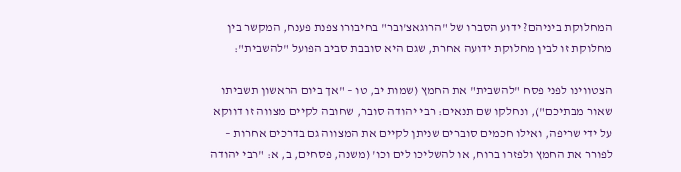המחלוקת ביניהם? ידוע הסברו של "הרוגאצ'ובר" בחיבורו צפנת פענח, המקשר בין מחלוקת זו לבין מחלוקת ידועה אחרת, שגם היא סובבת סביב הפועל "להשבית":

הצטווינו לפני פסח "להשבית" את החמץ (שמות יב, טו – "אך ביום הראשון תשביתו שאור מבתיכם"), ונחלקו שם תנאים: רבי יהודה סובר, שחובה לקיים מצווה זו דווקא על ידי שריפה, ואילו חכמים סוברים שניתן לקיים את המצווה גם בדרכים אחרות – לפורר את החמץ ולפזרו ברוח, או להשליכו לים וכו' (משנה, פסחים, ב, א: "רבי יהודה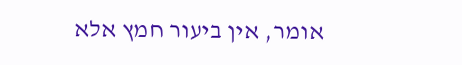אומר, אין ביעור חמץ אלא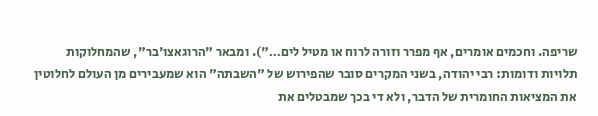שריפה. וחכמים אומרים, אף מפרר וזורה לרוח או מטיל לים…"). ומבאר "הרוגאצו'בר", שהמחלוקות תלויות ודומות: רבי יהודה, בשני המקרים סובר שהפירוש של "השבתה" הוא שמעבירים מן העולם לחלוטין את המציאות החומרית של הדבר, ולא די בכך שמבטלים את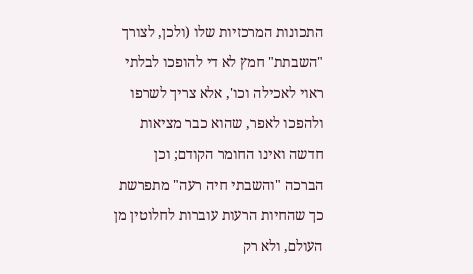התכונות המרכזיות שלו (ולכן, לצורך "השבתת" חמץ לא די להופכו לבלתי ראוי לאכילה וכו', אלא צריך לשרפו ולהפכו לאפר, שהוא כבר מציאות חדשה ואינו החומר הקודם; וכן הברכה "והשבתי חיה רעה" מתפרשת כך שהחיות הרעות עוברות לחלוטין מן העולם, ולא רק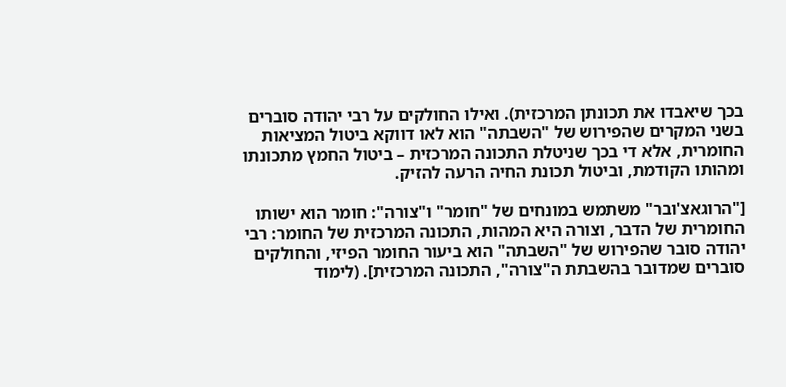בכך שיאבדו את תכונתן המרכזית). ואילו החולקים על רבי יהודה סוברים בשני המקרים שהפירוש של "השבתה" הוא לאו דווקא ביטול המציאות החומרית, אלא די בכך שניטלת התכונה המרכזית – ביטול החמץ מתכונתו ומהותו הקודמת, וביטול תכונת החיה הרעה להזיק.

["הרוגאצ'ובר" משתמש במונחים של "חומר" ו"צורה": חומר הוא ישותו החומרית של הדבר, וצורה היא המהות, התכונה המרכזית של החומר: רבי יהודה סובר שהפירוש של "השבתה" הוא ביעור החומר הפיזי, והחולקים סוברים שמדובר בהשבתת ה"צורה", התכונה המרכזית]. (לימוד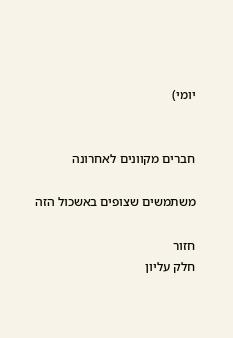יומי)


חברים מקוונים לאחרונה

משתמשים שצופים באשכול הזה

חזור
חלק עליון